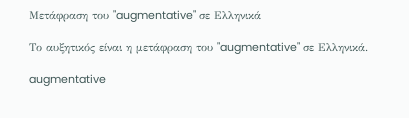Μετάφραση του "augmentative" σε Ελληνικά

Το αυξητικός είναι η μετάφραση του "augmentative" σε Ελληνικά.

augmentative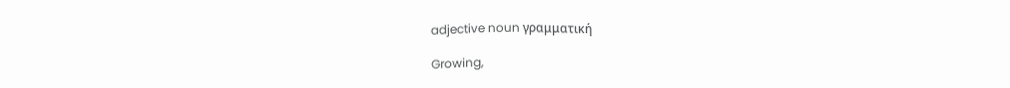adjective noun γραμματική

Growing,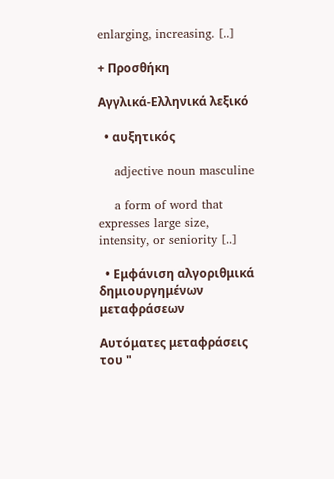enlarging, increasing. [..]

+ Προσθήκη

Αγγλικά-Ελληνικά λεξικό

  • αυξητικός

    adjective noun masculine

    a form of word that expresses large size, intensity, or seniority [..]

  • Εμφάνιση αλγοριθμικά δημιουργημένων μεταφράσεων

Αυτόματες μεταφράσεις του "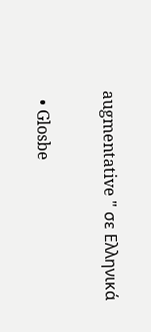augmentative " σε Ελληνικά

  • Glosbe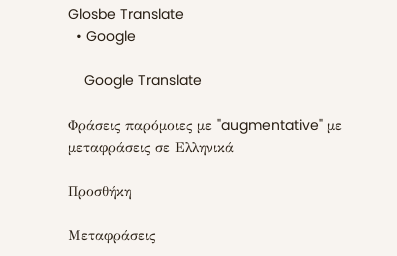Glosbe Translate
  • Google

    Google Translate

Φράσεις παρόμοιες με "augmentative" με μεταφράσεις σε Ελληνικά

Προσθήκη

Μεταφράσεις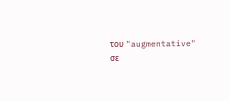του "augmentative" σε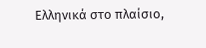Ελληνικά στο πλαίσιο,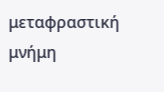μεταφραστική μνήμη